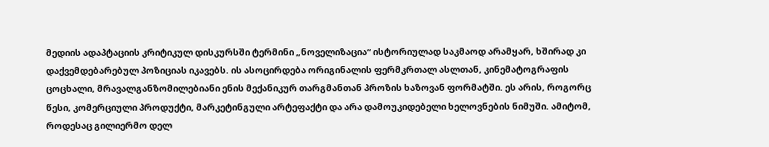მედიის ადაპტაციის კრიტიკულ დისკურსში ტერმინი „ნოველიზაცია“ ისტორიულად საკმაოდ არამყარ, ხშირად კი დაქვემდებარებულ პოზიციას იკავებს. ის ასოცირდება ორიგინალის ფერმკრთალ ასლთან, კინემატოგრაფის ცოცხალი, მრავალგანზომილებიანი ენის მექანიკურ თარგმანთან პროზის ხაზოვან ფორმატში. ეს არის, როგორც წესი, კომერციული პროდუქტი, მარკეტინგული არტეფაქტი და არა დამოუკიდებელი ხელოვნების ნიმუში. ამიტომ, როდესაც გილიერმო დელ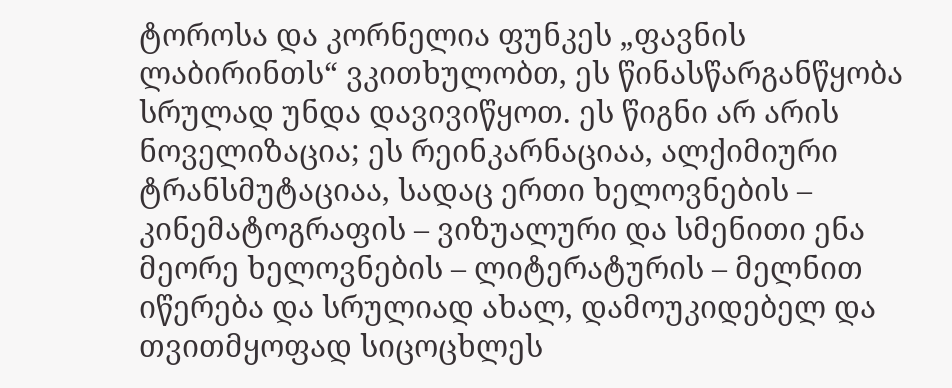ტოროსა და კორნელია ფუნკეს „ფავნის ლაბირინთს“ ვკითხულობთ, ეს წინასწარგანწყობა სრულად უნდა დავივიწყოთ. ეს წიგნი არ არის ნოველიზაცია; ეს რეინკარნაციაა, ალქიმიური ტრანსმუტაციაა, სადაც ერთი ხელოვნების – კინემატოგრაფის – ვიზუალური და სმენითი ენა მეორე ხელოვნების – ლიტერატურის – მელნით იწერება და სრულიად ახალ, დამოუკიდებელ და თვითმყოფად სიცოცხლეს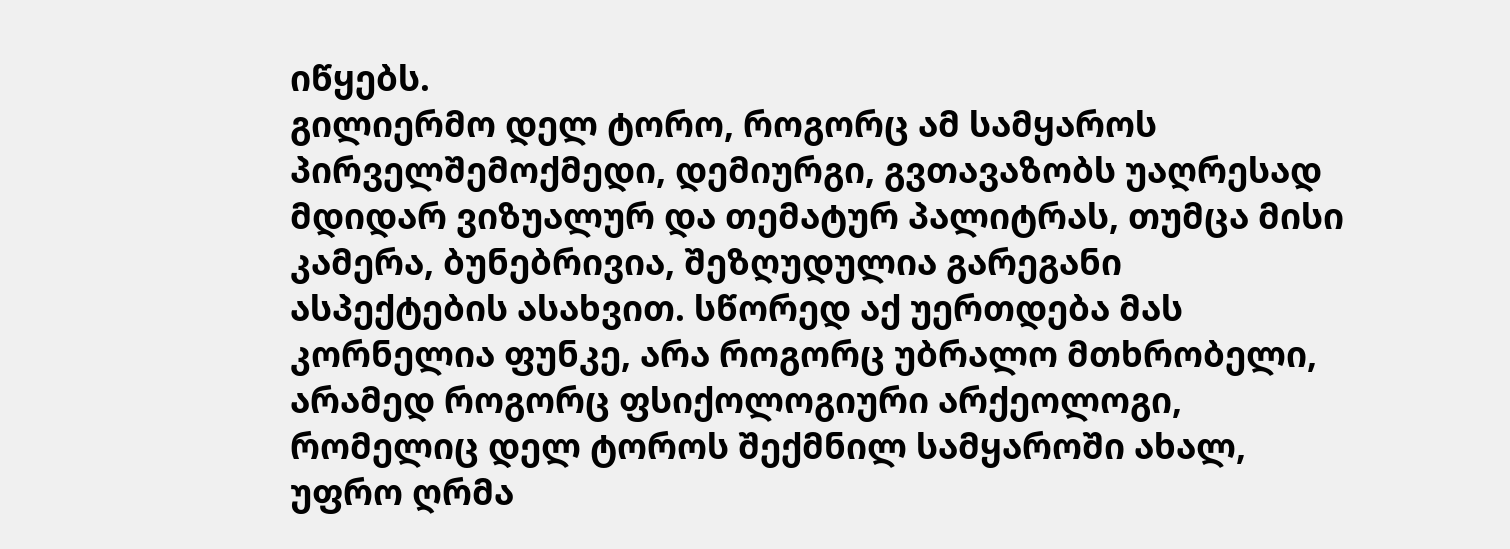იწყებს.
გილიერმო დელ ტორო, როგორც ამ სამყაროს პირველშემოქმედი, დემიურგი, გვთავაზობს უაღრესად მდიდარ ვიზუალურ და თემატურ პალიტრას, თუმცა მისი კამერა, ბუნებრივია, შეზღუდულია გარეგანი ასპექტების ასახვით. სწორედ აქ უერთდება მას კორნელია ფუნკე, არა როგორც უბრალო მთხრობელი, არამედ როგორც ფსიქოლოგიური არქეოლოგი, რომელიც დელ ტოროს შექმნილ სამყაროში ახალ, უფრო ღრმა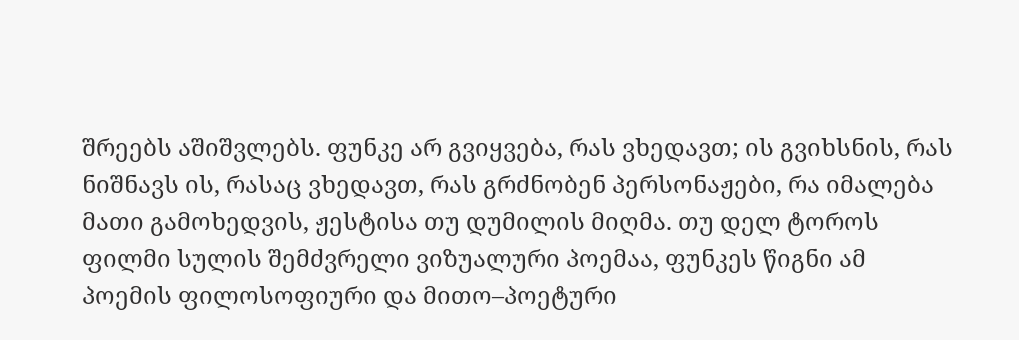შრეებს აშიშვლებს. ფუნკე არ გვიყვება, რას ვხედავთ; ის გვიხსნის, რას ნიშნავს ის, რასაც ვხედავთ, რას გრძნობენ პერსონაჟები, რა იმალება მათი გამოხედვის, ჟესტისა თუ დუმილის მიღმა. თუ დელ ტოროს ფილმი სულის შემძვრელი ვიზუალური პოემაა, ფუნკეს წიგნი ამ პოემის ფილოსოფიური და მითო–პოეტური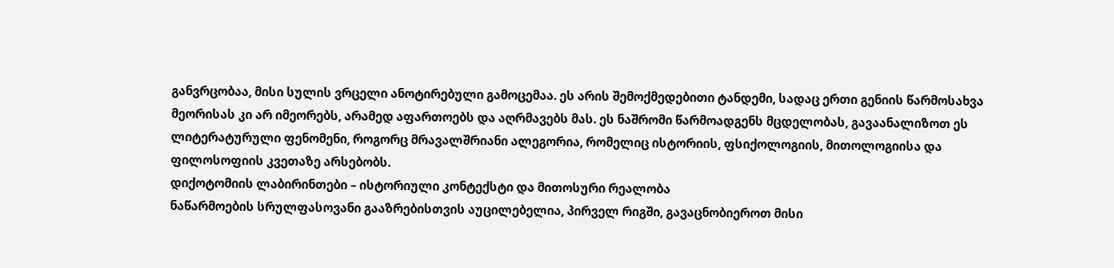განვრცობაა, მისი სულის ვრცელი ანოტირებული გამოცემაა. ეს არის შემოქმედებითი ტანდემი, სადაც ერთი გენიის წარმოსახვა მეორისას კი არ იმეორებს, არამედ აფართოებს და აღრმავებს მას. ეს ნაშრომი წარმოადგენს მცდელობას, გავაანალიზოთ ეს ლიტერატურული ფენომენი, როგორც მრავალშრიანი ალეგორია, რომელიც ისტორიის, ფსიქოლოგიის, მითოლოგიისა და ფილოსოფიის კვეთაზე არსებობს.
დიქოტომიის ლაბირინთები – ისტორიული კონტექსტი და მითოსური რეალობა
ნაწარმოების სრულფასოვანი გააზრებისთვის აუცილებელია, პირველ რიგში, გავაცნობიეროთ მისი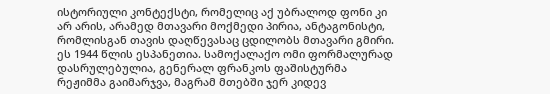ისტორიული კონტექსტი, რომელიც აქ უბრალოდ ფონი კი არ არის, არამედ მთავარი მოქმედი პირია, ანტაგონისტი, რომლისგან თავის დაღწევასაც ცდილობს მთავარი გმირი. ეს 1944 წლის ესპანეთია. სამოქალაქო ომი ფორმალურად დასრულებულია, გენერალ ფრანკოს ფაშისტურმა რეჟიმმა გაიმარჯვა, მაგრამ მთებში ჯერ კიდევ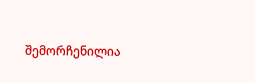შემორჩენილია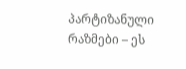პარტიზანული რაზმები – ეს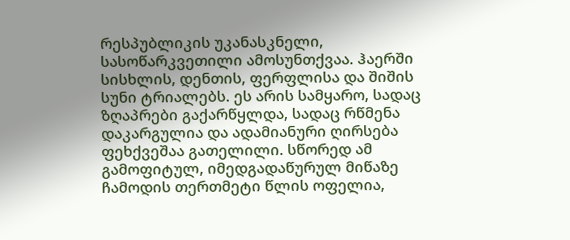რესპუბლიკის უკანასკნელი, სასოწარკვეთილი ამოსუნთქვაა. ჰაერში სისხლის, დენთის, ფერფლისა და შიშის სუნი ტრიალებს. ეს არის სამყარო, სადაც ზღაპრები გაქარწყლდა, სადაც რწმენა დაკარგულია და ადამიანური ღირსება ფეხქვეშაა გათელილი. სწორედ ამ გამოფიტულ, იმედგადაწურულ მიწაზე ჩამოდის თერთმეტი წლის ოფელია,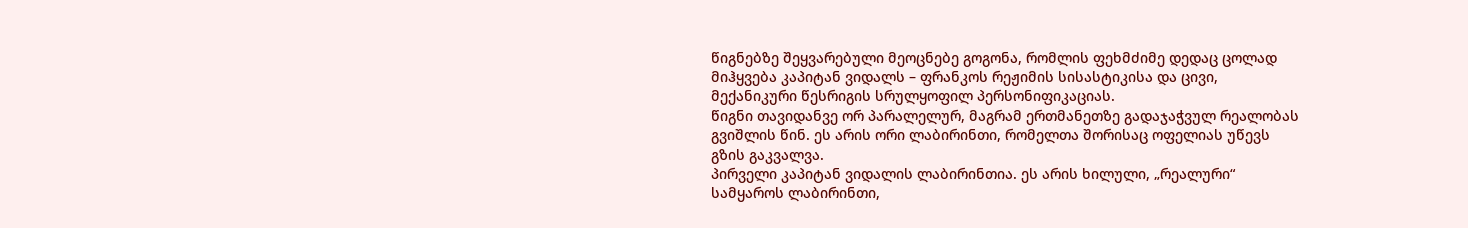წიგნებზე შეყვარებული მეოცნებე გოგონა, რომლის ფეხმძიმე დედაც ცოლად მიჰყვება კაპიტან ვიდალს – ფრანკოს რეჟიმის სისასტიკისა და ცივი, მექანიკური წესრიგის სრულყოფილ პერსონიფიკაციას.
წიგნი თავიდანვე ორ პარალელურ, მაგრამ ერთმანეთზე გადაჯაჭვულ რეალობას გვიშლის წინ. ეს არის ორი ლაბირინთი, რომელთა შორისაც ოფელიას უწევს გზის გაკვალვა.
პირველი კაპიტან ვიდალის ლაბირინთია. ეს არის ხილული, „რეალური“ სამყაროს ლაბირინთი,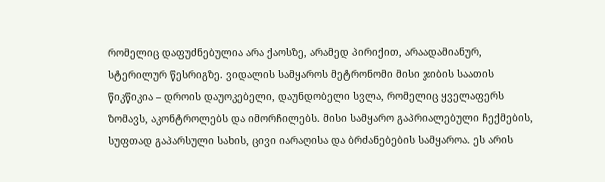რომელიც დაფუძნებულია არა ქაოსზე, არამედ პირიქით, არაადამიანურ, სტერილურ წესრიგზე. ვიდალის სამყაროს მეტრონომი მისი ჯიბის საათის წიკწიკია – დროის დაუოკებელი, დაუნდობელი სვლა, რომელიც ყველაფერს ზომავს, აკონტროლებს და იმორჩილებს. მისი სამყარო გაპრიალებული ჩექმების, სუფთად გაპარსული სახის, ცივი იარაღისა და ბრძანებების სამყაროა. ეს არის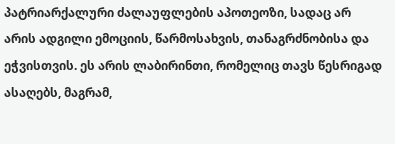პატრიარქალური ძალაუფლების აპოთეოზი, სადაც არ არის ადგილი ემოციის, წარმოსახვის, თანაგრძნობისა და ეჭვისთვის. ეს არის ლაბირინთი, რომელიც თავს წესრიგად ასაღებს, მაგრამ,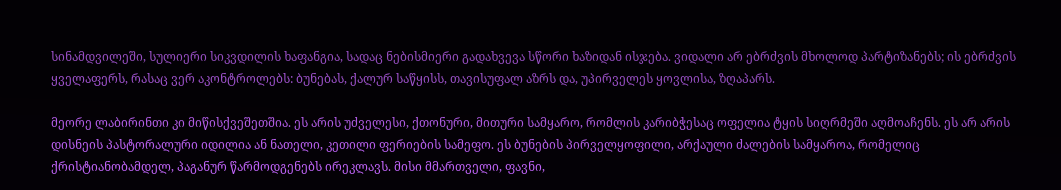სინამდვილეში, სულიერი სიკვდილის ხაფანგია, სადაც ნებისმიერი გადახვევა სწორი ხაზიდან ისჯება. ვიდალი არ ებრძვის მხოლოდ პარტიზანებს; ის ებრძვის ყველაფერს, რასაც ვერ აკონტროლებს: ბუნებას, ქალურ საწყისს, თავისუფალ აზრს და, უპირველეს ყოვლისა, ზღაპარს.

მეორე ლაბირინთი კი მიწისქვეშეთშია. ეს არის უძველესი, ქთონური, მითური სამყარო, რომლის კარიბჭესაც ოფელია ტყის სიღრმეში აღმოაჩენს. ეს არ არის დისნეის პასტორალური იდილია ან ნათელი, კეთილი ფერიების სამეფო. ეს ბუნების პირველყოფილი, არქაული ძალების სამყაროა, რომელიც ქრისტიანობამდელ, პაგანურ წარმოდგენებს ირეკლავს. მისი მმართველი, ფავნი,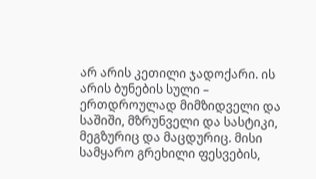არ არის კეთილი ჯადოქარი. ის არის ბუნების სული – ერთდროულად მიმზიდველი და საშიში, მზრუნველი და სასტიკი, მეგზურიც და მაცდურიც. მისი სამყარო გრეხილი ფესვების,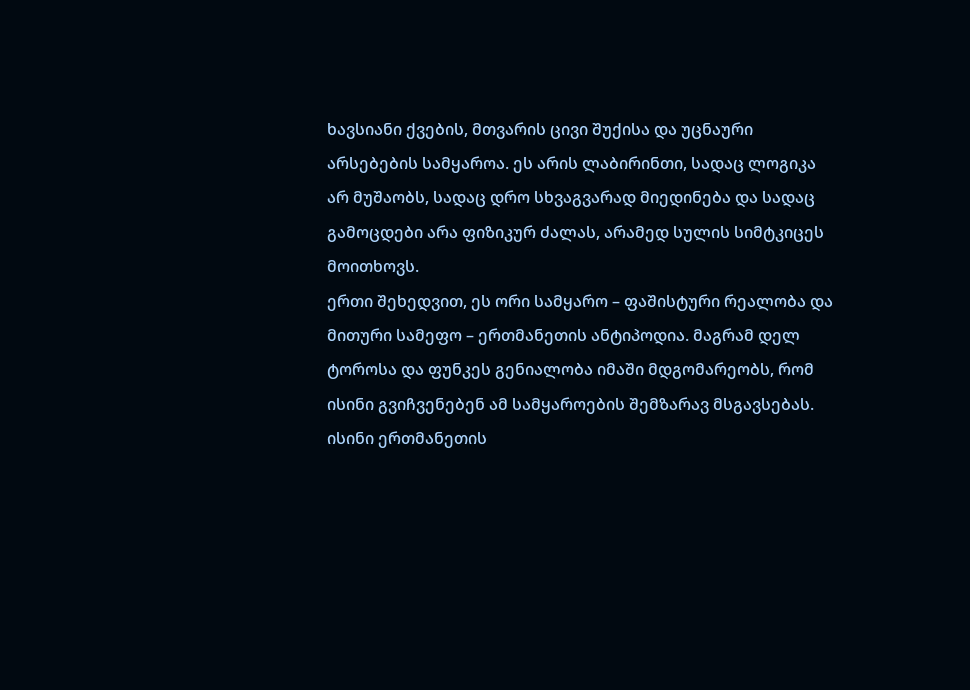ხავსიანი ქვების, მთვარის ცივი შუქისა და უცნაური არსებების სამყაროა. ეს არის ლაბირინთი, სადაც ლოგიკა არ მუშაობს, სადაც დრო სხვაგვარად მიედინება და სადაც გამოცდები არა ფიზიკურ ძალას, არამედ სულის სიმტკიცეს მოითხოვს.
ერთი შეხედვით, ეს ორი სამყარო – ფაშისტური რეალობა და მითური სამეფო – ერთმანეთის ანტიპოდია. მაგრამ დელ ტოროსა და ფუნკეს გენიალობა იმაში მდგომარეობს, რომ ისინი გვიჩვენებენ ამ სამყაროების შემზარავ მსგავსებას. ისინი ერთმანეთის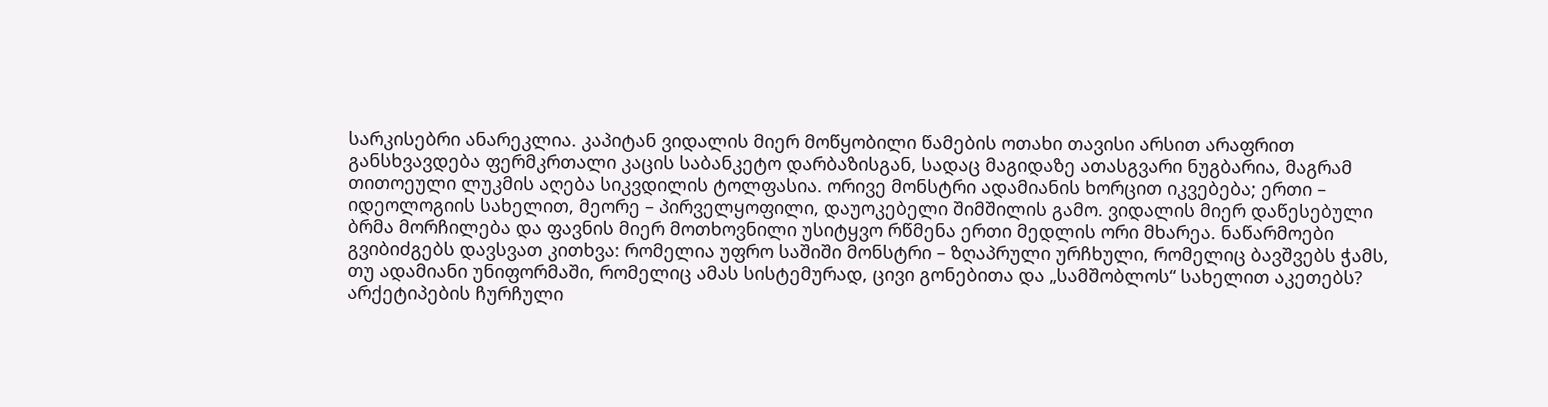სარკისებრი ანარეკლია. კაპიტან ვიდალის მიერ მოწყობილი წამების ოთახი თავისი არსით არაფრით განსხვავდება ფერმკრთალი კაცის საბანკეტო დარბაზისგან, სადაც მაგიდაზე ათასგვარი ნუგბარია, მაგრამ თითოეული ლუკმის აღება სიკვდილის ტოლფასია. ორივე მონსტრი ადამიანის ხორცით იკვებება; ერთი – იდეოლოგიის სახელით, მეორე – პირველყოფილი, დაუოკებელი შიმშილის გამო. ვიდალის მიერ დაწესებული ბრმა მორჩილება და ფავნის მიერ მოთხოვნილი უსიტყვო რწმენა ერთი მედლის ორი მხარეა. ნაწარმოები გვიბიძგებს დავსვათ კითხვა: რომელია უფრო საშიში მონსტრი – ზღაპრული ურჩხული, რომელიც ბავშვებს ჭამს, თუ ადამიანი უნიფორმაში, რომელიც ამას სისტემურად, ცივი გონებითა და „სამშობლოს“ სახელით აკეთებს?
არქეტიპების ჩურჩული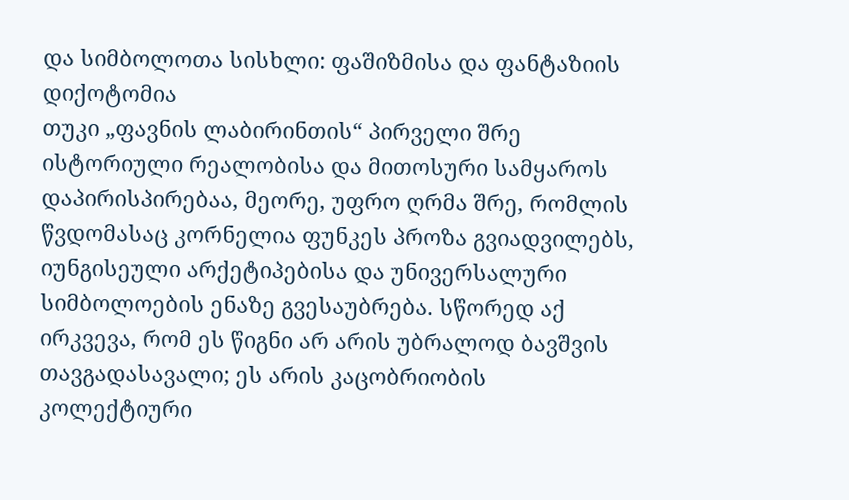და სიმბოლოთა სისხლი: ფაშიზმისა და ფანტაზიის დიქოტომია
თუკი „ფავნის ლაბირინთის“ პირველი შრე ისტორიული რეალობისა და მითოსური სამყაროს დაპირისპირებაა, მეორე, უფრო ღრმა შრე, რომლის წვდომასაც კორნელია ფუნკეს პროზა გვიადვილებს, იუნგისეული არქეტიპებისა და უნივერსალური სიმბოლოების ენაზე გვესაუბრება. სწორედ აქ ირკვევა, რომ ეს წიგნი არ არის უბრალოდ ბავშვის თავგადასავალი; ეს არის კაცობრიობის კოლექტიური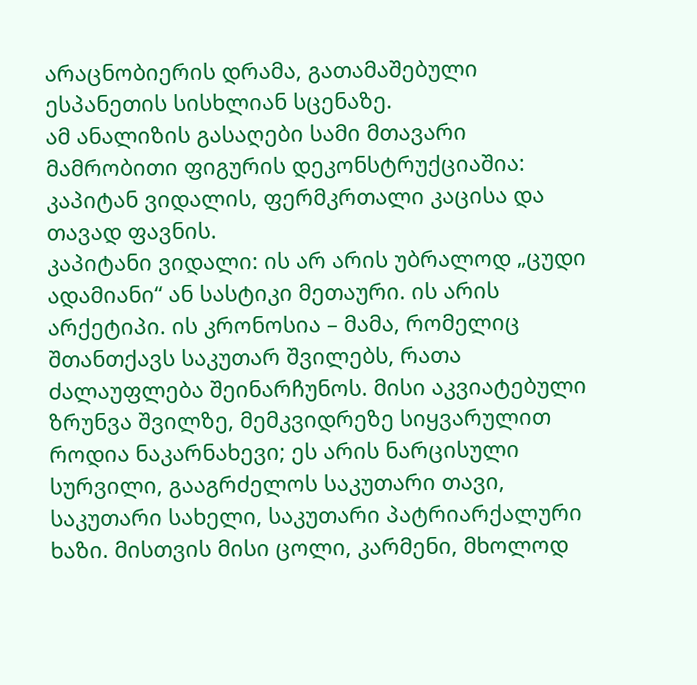არაცნობიერის დრამა, გათამაშებული ესპანეთის სისხლიან სცენაზე.
ამ ანალიზის გასაღები სამი მთავარი მამრობითი ფიგურის დეკონსტრუქციაშია: კაპიტან ვიდალის, ფერმკრთალი კაცისა და თავად ფავნის.
კაპიტანი ვიდალი: ის არ არის უბრალოდ „ცუდი ადამიანი“ ან სასტიკი მეთაური. ის არის არქეტიპი. ის კრონოსია – მამა, რომელიც შთანთქავს საკუთარ შვილებს, რათა ძალაუფლება შეინარჩუნოს. მისი აკვიატებული ზრუნვა შვილზე, მემკვიდრეზე სიყვარულით როდია ნაკარნახევი; ეს არის ნარცისული სურვილი, გააგრძელოს საკუთარი თავი, საკუთარი სახელი, საკუთარი პატრიარქალური ხაზი. მისთვის მისი ცოლი, კარმენი, მხოლოდ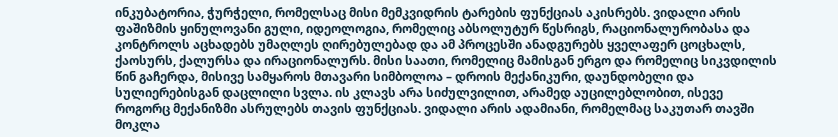ინკუბატორია, ჭურჭელი, რომელსაც მისი მემკვიდრის ტარების ფუნქციას აკისრებს. ვიდალი არის ფაშიზმის ყინულოვანი გული, იდეოლოგია, რომელიც აბსოლუტურ წესრიგს, რაციონალურობასა და კონტროლს აცხადებს უმაღლეს ღირებულებად და ამ პროცესში ანადგურებს ყველაფერ ცოცხალს, ქაოსურს, ქალურსა და ირაციონალურს. მისი საათი, რომელიც მამისგან ერგო და რომელიც სიკვდილის წინ გაჩერდა, მისივე სამყაროს მთავარი სიმბოლოა – დროის მექანიკური, დაუნდობელი და სულიერებისგან დაცლილი სვლა. ის კლავს არა სიძულვილით, არამედ აუცილებლობით, ისევე როგორც მექანიზმი ასრულებს თავის ფუნქციას. ვიდალი არის ადამიანი, რომელმაც საკუთარ თავში მოკლა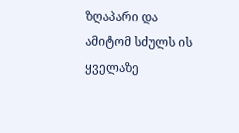ზღაპარი და ამიტომ სძულს ის ყველაზე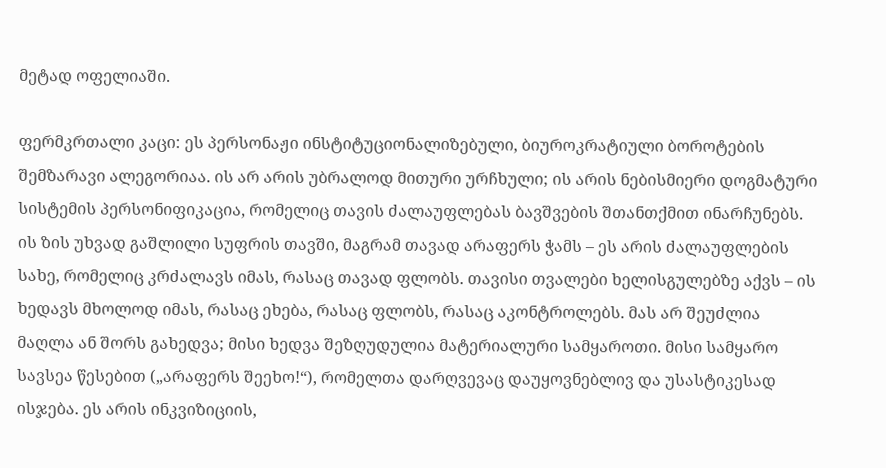მეტად ოფელიაში.

ფერმკრთალი კაცი: ეს პერსონაჟი ინსტიტუციონალიზებული, ბიუროკრატიული ბოროტების შემზარავი ალეგორიაა. ის არ არის უბრალოდ მითური ურჩხული; ის არის ნებისმიერი დოგმატური სისტემის პერსონიფიკაცია, რომელიც თავის ძალაუფლებას ბავშვების შთანთქმით ინარჩუნებს. ის ზის უხვად გაშლილი სუფრის თავში, მაგრამ თავად არაფერს ჭამს – ეს არის ძალაუფლების სახე, რომელიც კრძალავს იმას, რასაც თავად ფლობს. თავისი თვალები ხელისგულებზე აქვს – ის ხედავს მხოლოდ იმას, რასაც ეხება, რასაც ფლობს, რასაც აკონტროლებს. მას არ შეუძლია მაღლა ან შორს გახედვა; მისი ხედვა შეზღუდულია მატერიალური სამყაროთი. მისი სამყარო სავსეა წესებით („არაფერს შეეხო!“), რომელთა დარღვევაც დაუყოვნებლივ და უსასტიკესად ისჯება. ეს არის ინკვიზიციის,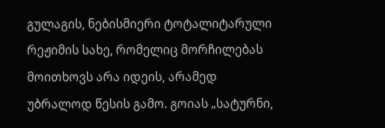გულაგის, ნებისმიერი ტოტალიტარული რეჟიმის სახე, რომელიც მორჩილებას მოითხოვს არა იდეის, არამედ უბრალოდ წესის გამო. გოიას „სატურნი,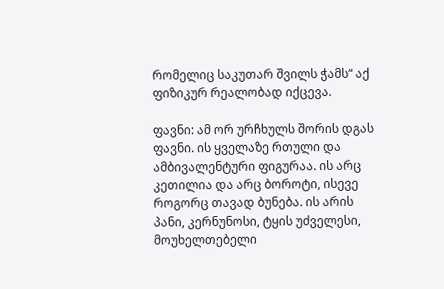რომელიც საკუთარ შვილს ჭამს“ აქ ფიზიკურ რეალობად იქცევა.

ფავნი: ამ ორ ურჩხულს შორის დგას ფავნი. ის ყველაზე რთული და ამბივალენტური ფიგურაა. ის არც კეთილია და არც ბოროტი, ისევე როგორც თავად ბუნება. ის არის პანი, კერნუნოსი, ტყის უძველესი, მოუხელთებელი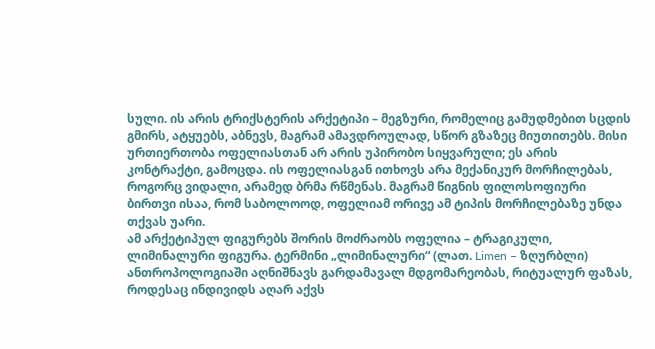სული. ის არის ტრიქსტერის არქეტიპი – მეგზური, რომელიც გამუდმებით სცდის გმირს, ატყუებს, აბნევს, მაგრამ ამავდროულად, სწორ გზაზეც მიუთითებს. მისი ურთიერთობა ოფელიასთან არ არის უპირობო სიყვარული; ეს არის კონტრაქტი, გამოცდა. ის ოფელიასგან ითხოვს არა მექანიკურ მორჩილებას, როგორც ვიდალი, არამედ ბრმა რწმენას. მაგრამ წიგნის ფილოსოფიური ბირთვი ისაა, რომ საბოლოოდ, ოფელიამ ორივე ამ ტიპის მორჩილებაზე უნდა თქვას უარი.
ამ არქეტიპულ ფიგურებს შორის მოძრაობს ოფელია – ტრაგიკული, ლიმინალური ფიგურა. ტერმინი „ლიმინალური“ (ლათ. Limen – ზღურბლი) ანთროპოლოგიაში აღნიშნავს გარდამავალ მდგომარეობას, რიტუალურ ფაზას, როდესაც ინდივიდს აღარ აქვს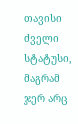თავისი ძველი სტატუსი, მაგრამ ჯერ არც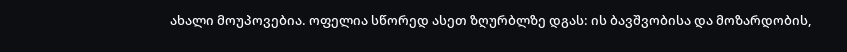ახალი მოუპოვებია. ოფელია სწორედ ასეთ ზღურბლზე დგას: ის ბავშვობისა და მოზარდობის,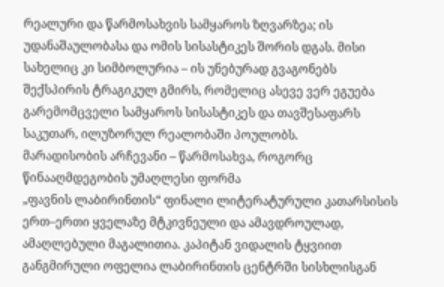რეალური და წარმოსახვის სამყაროს ზღვარზეა; ის უდანაშაულობასა და ომის სისასტიკეს შორის დგას. მისი სახელიც კი სიმბოლურია – ის უნებურად გვაგონებს შექსპირის ტრაგიკულ გმირს, რომელიც ასევე ვერ ეგუება გარემომცველი სამყაროს სისასტიკეს და თავშესაფარს საკუთარ, ილუზორულ რეალობაში პოულობს.
მარადისობის არჩევანი – წარმოსახვა, როგორც წინააღმდეგობის უმაღლესი ფორმა
„ფავნის ლაბირინთის“ ფინალი ლიტერატურული კათარსისის ერთ–ერთი ყველაზე მტკივნეული და ამავდროულად, ამაღლებული მაგალითია. კაპიტან ვიდალის ტყვიით განგმირული ოფელია ლაბირინთის ცენტრში სისხლისგან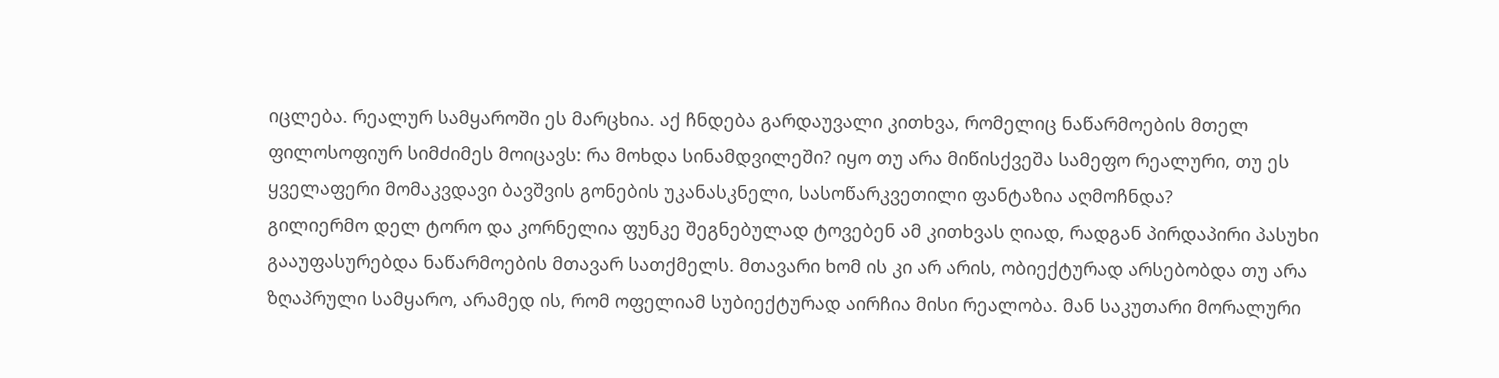იცლება. რეალურ სამყაროში ეს მარცხია. აქ ჩნდება გარდაუვალი კითხვა, რომელიც ნაწარმოების მთელ ფილოსოფიურ სიმძიმეს მოიცავს: რა მოხდა სინამდვილეში? იყო თუ არა მიწისქვეშა სამეფო რეალური, თუ ეს ყველაფერი მომაკვდავი ბავშვის გონების უკანასკნელი, სასოწარკვეთილი ფანტაზია აღმოჩნდა?
გილიერმო დელ ტორო და კორნელია ფუნკე შეგნებულად ტოვებენ ამ კითხვას ღიად, რადგან პირდაპირი პასუხი გააუფასურებდა ნაწარმოების მთავარ სათქმელს. მთავარი ხომ ის კი არ არის, ობიექტურად არსებობდა თუ არა ზღაპრული სამყარო, არამედ ის, რომ ოფელიამ სუბიექტურად აირჩია მისი რეალობა. მან საკუთარი მორალური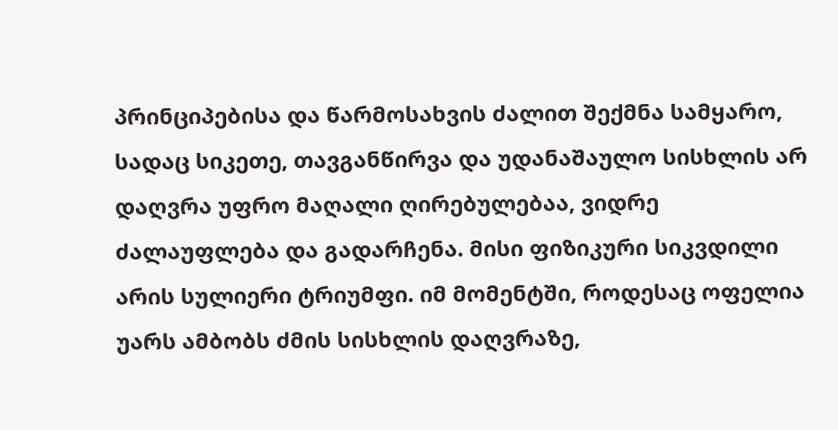პრინციპებისა და წარმოსახვის ძალით შექმნა სამყარო, სადაც სიკეთე, თავგანწირვა და უდანაშაულო სისხლის არ დაღვრა უფრო მაღალი ღირებულებაა, ვიდრე ძალაუფლება და გადარჩენა. მისი ფიზიკური სიკვდილი არის სულიერი ტრიუმფი. იმ მომენტში, როდესაც ოფელია უარს ამბობს ძმის სისხლის დაღვრაზე,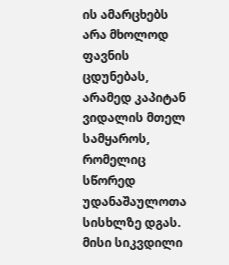ის ამარცხებს არა მხოლოდ ფავნის ცდუნებას, არამედ კაპიტან ვიდალის მთელ სამყაროს, რომელიც სწორედ უდანაშაულოთა სისხლზე დგას. მისი სიკვდილი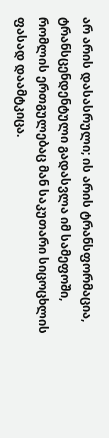არ არის დასასრული; ის არის ტრანსფორმაცია, ტრანსცენდენტული გადასვლა იმ სამეფოში, რომლის ერთგულებაც მან საკუთარი სიცოცხლის ფასად დაამტკიცა.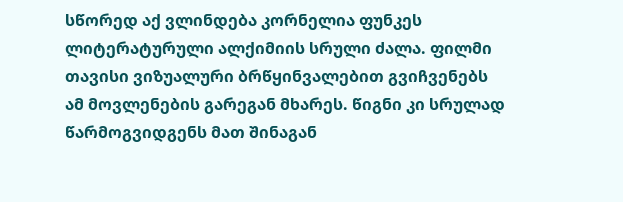სწორედ აქ ვლინდება კორნელია ფუნკეს ლიტერატურული ალქიმიის სრული ძალა. ფილმი თავისი ვიზუალური ბრწყინვალებით გვიჩვენებს ამ მოვლენების გარეგან მხარეს. წიგნი კი სრულად წარმოგვიდგენს მათ შინაგან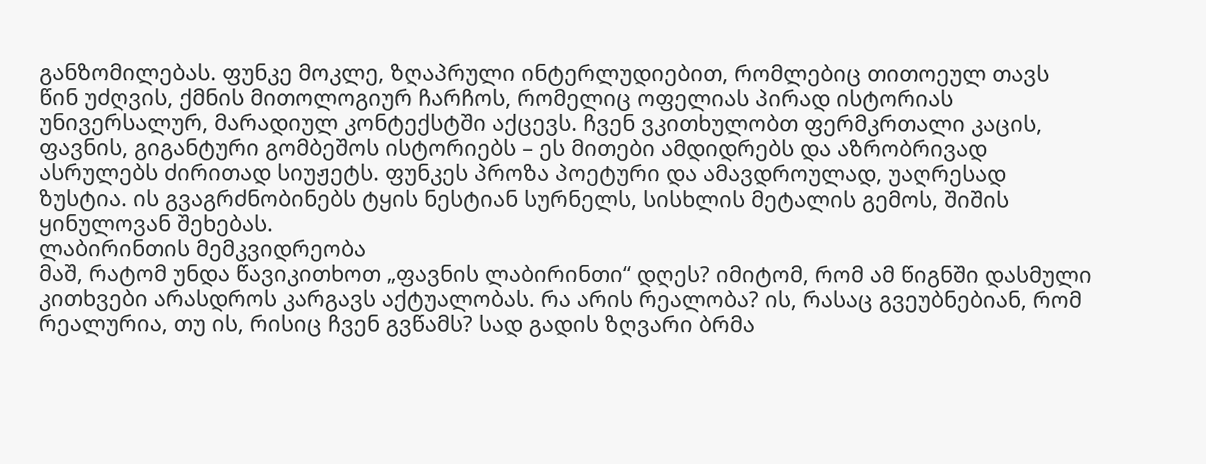განზომილებას. ფუნკე მოკლე, ზღაპრული ინტერლუდიებით, რომლებიც თითოეულ თავს წინ უძღვის, ქმნის მითოლოგიურ ჩარჩოს, რომელიც ოფელიას პირად ისტორიას უნივერსალურ, მარადიულ კონტექსტში აქცევს. ჩვენ ვკითხულობთ ფერმკრთალი კაცის, ფავნის, გიგანტური გომბეშოს ისტორიებს – ეს მითები ამდიდრებს და აზრობრივად ასრულებს ძირითად სიუჟეტს. ფუნკეს პროზა პოეტური და ამავდროულად, უაღრესად ზუსტია. ის გვაგრძნობინებს ტყის ნესტიან სურნელს, სისხლის მეტალის გემოს, შიშის ყინულოვან შეხებას.
ლაბირინთის მემკვიდრეობა
მაშ, რატომ უნდა წავიკითხოთ „ფავნის ლაბირინთი“ დღეს? იმიტომ, რომ ამ წიგნში დასმული კითხვები არასდროს კარგავს აქტუალობას. რა არის რეალობა? ის, რასაც გვეუბნებიან, რომ რეალურია, თუ ის, რისიც ჩვენ გვწამს? სად გადის ზღვარი ბრმა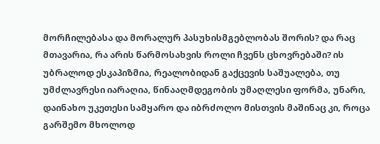მორჩილებასა და მორალურ პასუხისმგებლობას შორის? და რაც მთავარია, რა არის წარმოსახვის როლი ჩვენს ცხოვრებაში? ის უბრალოდ ესკაპიზმია, რეალობიდან გაქცევის საშუალება, თუ უმძლავრესი იარაღია, წინააღმდეგობის უმაღლესი ფორმა, უნარი, დაინახო უკეთესი სამყარო და იბრძოლო მისთვის მაშინაც კი, როცა გარშემო მხოლოდ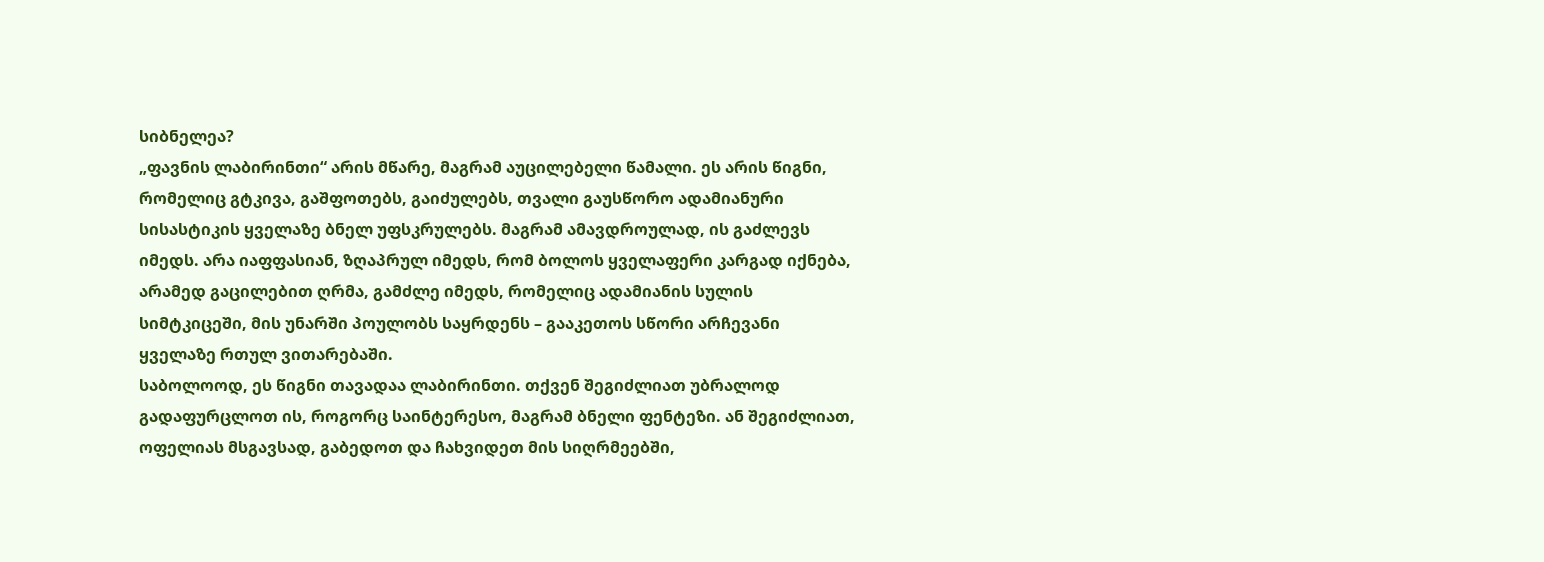სიბნელეა?
„ფავნის ლაბირინთი“ არის მწარე, მაგრამ აუცილებელი წამალი. ეს არის წიგნი, რომელიც გტკივა, გაშფოთებს, გაიძულებს, თვალი გაუსწორო ადამიანური სისასტიკის ყველაზე ბნელ უფსკრულებს. მაგრამ ამავდროულად, ის გაძლევს იმედს. არა იაფფასიან, ზღაპრულ იმედს, რომ ბოლოს ყველაფერი კარგად იქნება, არამედ გაცილებით ღრმა, გამძლე იმედს, რომელიც ადამიანის სულის სიმტკიცეში, მის უნარში პოულობს საყრდენს – გააკეთოს სწორი არჩევანი ყველაზე რთულ ვითარებაში.
საბოლოოდ, ეს წიგნი თავადაა ლაბირინთი. თქვენ შეგიძლიათ უბრალოდ გადაფურცლოთ ის, როგორც საინტერესო, მაგრამ ბნელი ფენტეზი. ან შეგიძლიათ, ოფელიას მსგავსად, გაბედოთ და ჩახვიდეთ მის სიღრმეებში,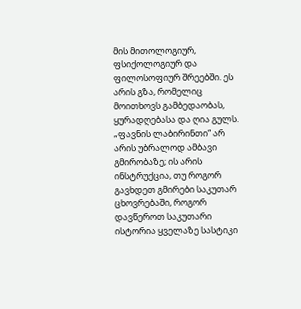მის მითოლოგიურ, ფსიქოლოგიურ და ფილოსოფიურ შრეებში. ეს არის გზა, რომელიც მოითხოვს გამბედაობას, ყურადღებასა და ღია გულს. „ფავნის ლაბირინთი“ არ არის უბრალოდ ამბავი გმირობაზე; ის არის ინსტრუქცია, თუ როგორ გავხდეთ გმირები საკუთარ ცხოვრებაში, როგორ დავწეროთ საკუთარი ისტორია ყველაზე სასტიკი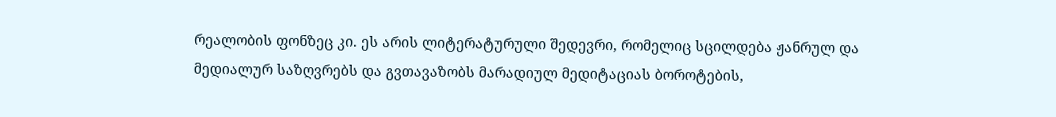რეალობის ფონზეც კი. ეს არის ლიტერატურული შედევრი, რომელიც სცილდება ჟანრულ და მედიალურ საზღვრებს და გვთავაზობს მარადიულ მედიტაციას ბოროტების,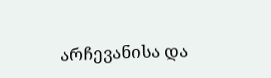არჩევანისა და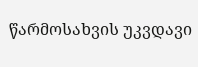წარმოსახვის უკვდავი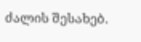ძალის შესახებ.